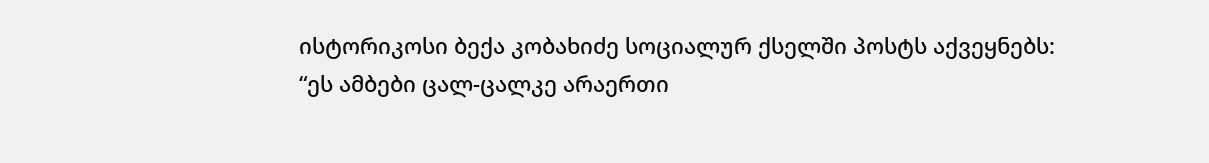ისტორიკოსი ბექა კობახიძე სოციალურ ქსელში პოსტს აქვეყნებს:
“ეს ამბები ცალ-ცალკე არაერთი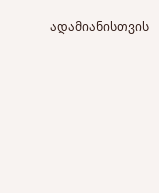ადამიანისთვის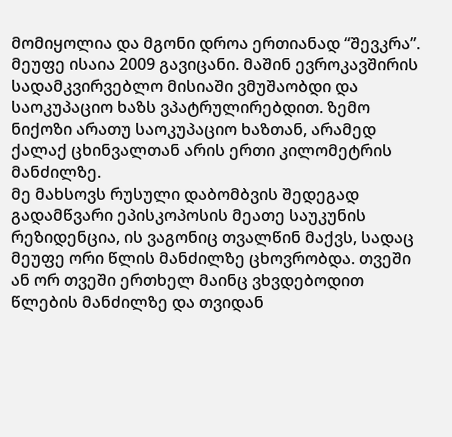მომიყოლია და მგონი დროა ერთიანად “შევკრა”.
მეუფე ისაია 2009 გავიცანი. მაშინ ევროკავშირის სადამკვირვებლო მისიაში ვმუშაობდი და საოკუპაციო ხაზს ვპატრულირებდით. ზემო ნიქოზი არათუ საოკუპაციო ხაზთან, არამედ ქალაქ ცხინვალთან არის ერთი კილომეტრის მანძილზე.
მე მახსოვს რუსული დაბომბვის შედეგად გადამწვარი ეპისკოპოსის მეათე საუკუნის რეზიდენცია, ის ვაგონიც თვალწინ მაქვს, სადაც მეუფე ორი წლის მანძილზე ცხოვრობდა. თვეში ან ორ თვეში ერთხელ მაინც ვხვდებოდით წლების მანძილზე და თვიდან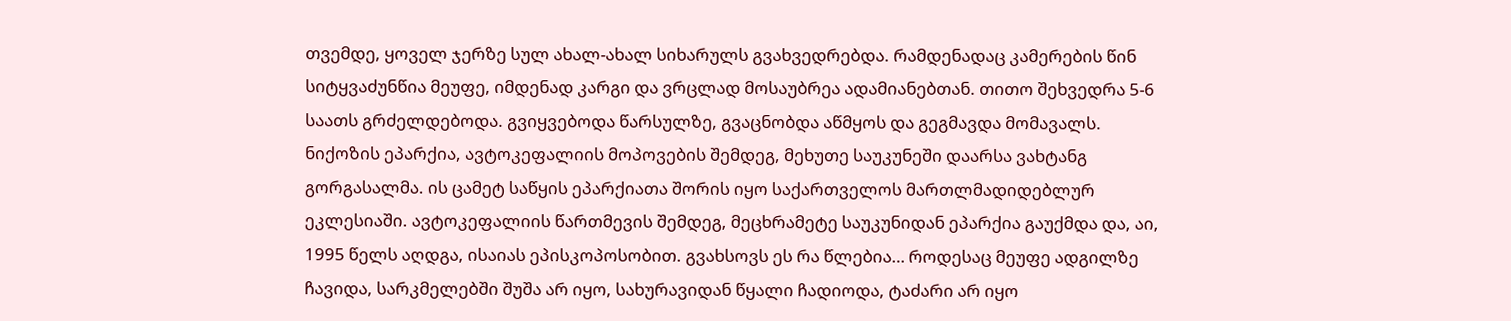თვემდე, ყოველ ჯერზე სულ ახალ-ახალ სიხარულს გვახვედრებდა. რამდენადაც კამერების წინ სიტყვაძუნწია მეუფე, იმდენად კარგი და ვრცლად მოსაუბრეა ადამიანებთან. თითო შეხვედრა 5-6 საათს გრძელდებოდა. გვიყვებოდა წარსულზე, გვაცნობდა აწმყოს და გეგმავდა მომავალს.
ნიქოზის ეპარქია, ავტოკეფალიის მოპოვების შემდეგ, მეხუთე საუკუნეში დაარსა ვახტანგ გორგასალმა. ის ცამეტ საწყის ეპარქიათა შორის იყო საქართველოს მართლმადიდებლურ ეკლესიაში. ავტოკეფალიის წართმევის შემდეგ, მეცხრამეტე საუკუნიდან ეპარქია გაუქმდა და, აი, 1995 წელს აღდგა, ისაიას ეპისკოპოსობით. გვახსოვს ეს რა წლებია… როდესაც მეუფე ადგილზე ჩავიდა, სარკმელებში შუშა არ იყო, სახურავიდან წყალი ჩადიოდა, ტაძარი არ იყო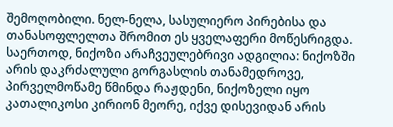შემოღობილი. ნელ-ნელა, სასულიერო პირებისა და თანასოფლელთა შრომით ეს ყველაფერი მოწესრიგდა.
საერთოდ, ნიქოზი არაჩვეულებრივი ადგილია: ნიქოზში არის დაკრძალული გორგასლის თანამედროვე, პირველმოწამე წმინდა რაჟდენი, ნიქოზელი იყო კათალიკოსი კირიონ მეორე, იქვე დისევიდან არის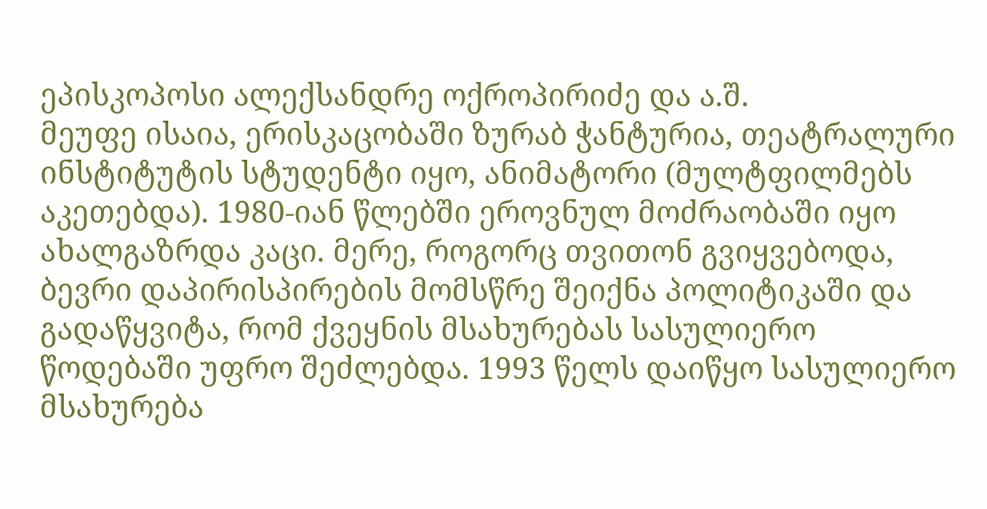ეპისკოპოსი ალექსანდრე ოქროპირიძე და ა.შ.
მეუფე ისაია, ერისკაცობაში ზურაბ ჭანტურია, თეატრალური ინსტიტუტის სტუდენტი იყო, ანიმატორი (მულტფილმებს აკეთებდა). 1980-იან წლებში ეროვნულ მოძრაობაში იყო ახალგაზრდა კაცი. მერე, როგორც თვითონ გვიყვებოდა, ბევრი დაპირისპირების მომსწრე შეიქნა პოლიტიკაში და გადაწყვიტა, რომ ქვეყნის მსახურებას სასულიერო წოდებაში უფრო შეძლებდა. 1993 წელს დაიწყო სასულიერო მსახურება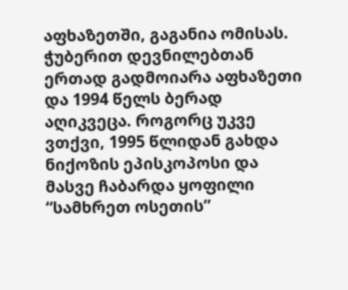აფხაზეთში, გაგანია ომისას. ჭუბერით დევნილებთან ერთად გადმოიარა აფხაზეთი და 1994 წელს ბერად აღიკვეცა. როგორც უკვე ვთქვი, 1995 წლიდან გახდა ნიქოზის ეპისკოპოსი და მასვე ჩაბარდა ყოფილი “სამხრეთ ოსეთის”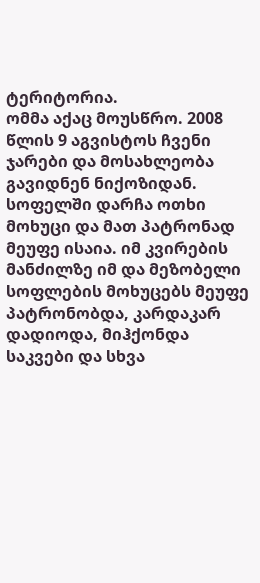ტერიტორია.
ომმა აქაც მოუსწრო. 2008 წლის 9 აგვისტოს ჩვენი ჯარები და მოსახლეობა გავიდნენ ნიქოზიდან. სოფელში დარჩა ოთხი მოხუცი და მათ პატრონად მეუფე ისაია. იმ კვირების მანძილზე იმ და მეზობელი სოფლების მოხუცებს მეუფე პატრონობდა, კარდაკარ დადიოდა, მიჰქონდა საკვები და სხვა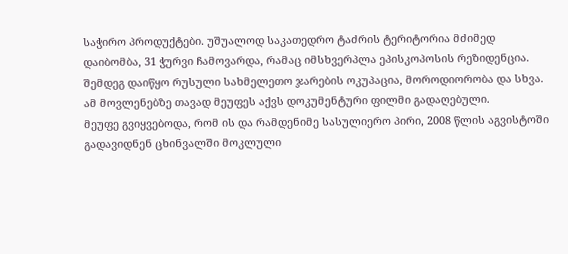საჭირო პროდუქტები. უშუალოდ საკათედრო ტაძრის ტერიტორია მძიმედ დაიბომბა, 31 ჭურვი ჩამოვარდა, რამაც იმსხვერპლა ეპისკოპოსის რეზიდენცია. შემდეგ დაიწყო რუსული სახმელეთო ჯარების ოკუპაცია, მოროდიორობა და სხვა. ამ მოვლენებზე თავად მეუფეს აქვს დოკუმენტური ფილმი გადაღებული.
მეუფე გვიყვებოდა, რომ ის და რამდენიმე სასულიერო პირი, 2008 წლის აგვისტოში გადავიდნენ ცხინვალში მოკლული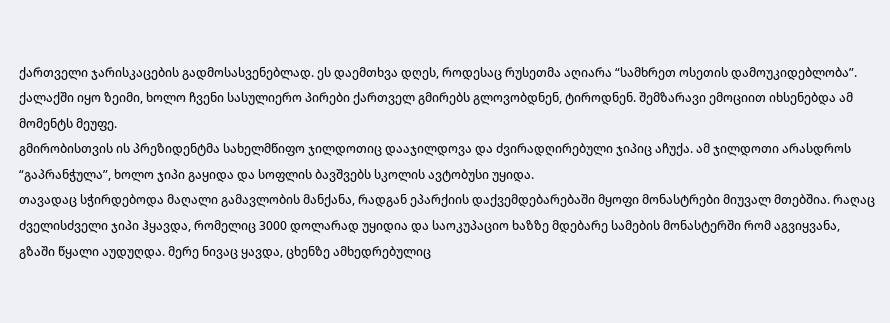ქართველი ჯარისკაცების გადმოსასვენებლად. ეს დაემთხვა დღეს, როდესაც რუსეთმა აღიარა “სამხრეთ ოსეთის დამოუკიდებლობა”. ქალაქში იყო ზეიმი, ხოლო ჩვენი სასულიერო პირები ქართველ გმირებს გლოვობდნენ, ტიროდნენ. შემზარავი ემოციით იხსენებდა ამ მომენტს მეუფე.
გმირობისთვის ის პრეზიდენტმა სახელმწიფო ჯილდოთიც დააჯილდოვა და ძვირადღირებული ჯიპიც აჩუქა. ამ ჯილდოთი არასდროს “გაპრანჭულა”, ხოლო ჯიპი გაყიდა და სოფლის ბავშვებს სკოლის ავტობუსი უყიდა.
თავადაც სჭირდებოდა მაღალი გამავლობის მანქანა, რადგან ეპარქიის დაქვემდებარებაში მყოფი მონასტრები მიუვალ მთებშია. რაღაც ძველისძველი ჯიპი ჰყავდა, რომელიც 3000 დოლარად უყიდია და საოკუპაციო ხაზზე მდებარე სამების მონასტერში რომ აგვიყვანა, გზაში წყალი აუდუღდა. მერე ნივაც ყავდა, ცხენზე ამხედრებულიც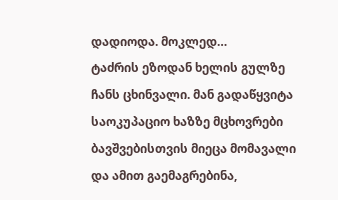დადიოდა. მოკლედ…
ტაძრის ეზოდან ხელის გულზე ჩანს ცხინვალი. მან გადაწყვიტა საოკუპაციო ხაზზე მცხოვრები ბავშვებისთვის მიეცა მომავალი და ამით გაემაგრებინა,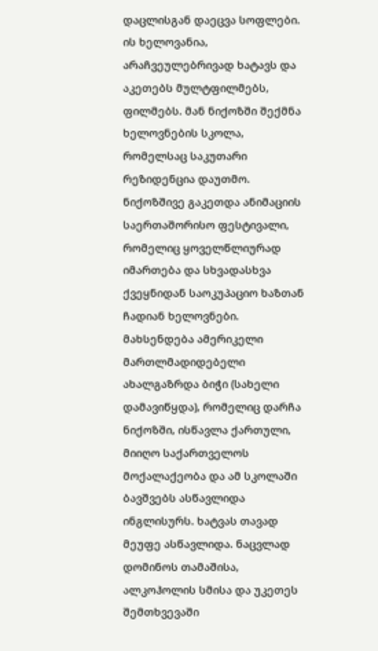დაცლისგან დაეცვა სოფლები. ის ხელოვანია, არაჩვეულებრივად ხატავს და აკეთებს მულტფილმებს, ფილმებს. მან ნიქოზში შექმნა ხელოვნების სკოლა, რომელსაც საკუთარი რეზიდენცია დაუთმო. ნიქოზშივე გაკეთდა ანიმაციის საერთაშორისო ფესტივალი, რომელიც ყოველწლიურად იმართება და სხვადასხვა ქვეყნიდან საოკუპაციო ხაზთან ჩადიან ხელოვნები.
მახსენდება ამერიკელი მართლმადიდებელი ახალგაზრდა ბიჭი (სახელი დამავიწყდა), რომელიც დარჩა ნიქოზში, ისწავლა ქართული, მიიღო საქართველოს მოქალაქეობა და ამ სკოლაში ბავშვებს ასწავლიდა ინგლისურს. ხატვას თავად მეუფე ასწავლიდა. ნაცვლად დომინოს თამაშისა, ალკოჰოლის სმისა და უკეთეს შემთხვევაში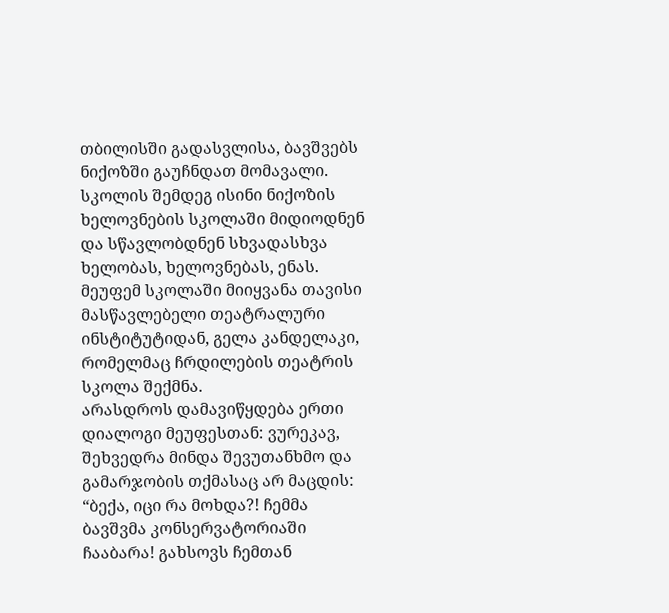თბილისში გადასვლისა, ბავშვებს ნიქოზში გაუჩნდათ მომავალი. სკოლის შემდეგ ისინი ნიქოზის ხელოვნების სკოლაში მიდიოდნენ და სწავლობდნენ სხვადასხვა ხელობას, ხელოვნებას, ენას. მეუფემ სკოლაში მიიყვანა თავისი მასწავლებელი თეატრალური ინსტიტუტიდან, გელა კანდელაკი, რომელმაც ჩრდილების თეატრის სკოლა შექმნა.
არასდროს დამავიწყდება ერთი დიალოგი მეუფესთან: ვურეკავ, შეხვედრა მინდა შევუთანხმო და გამარჯობის თქმასაც არ მაცდის: “ბექა, იცი რა მოხდა?! ჩემმა ბავშვმა კონსერვატორიაში ჩააბარა! გახსოვს ჩემთან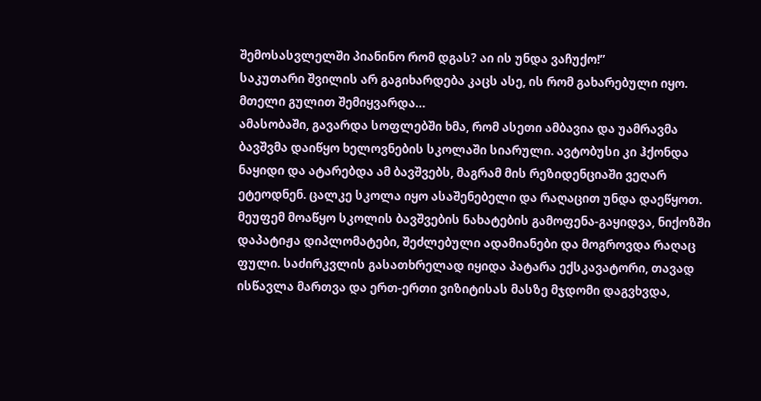შემოსასვლელში პიანინო რომ დგას? აი ის უნდა ვაჩუქო!”
საკუთარი შვილის არ გაგიხარდება კაცს ასე, ის რომ გახარებული იყო. მთელი გულით შემიყვარდა…
ამასობაში, გავარდა სოფლებში ხმა, რომ ასეთი ამბავია და უამრავმა ბავშვმა დაიწყო ხელოვნების სკოლაში სიარული. ავტობუსი კი ჰქონდა ნაყიდი და ატარებდა ამ ბავშვებს, მაგრამ მის რეზიდენციაში ვეღარ ეტეოდნენ. ცალკე სკოლა იყო ასაშენებელი და რაღაცით უნდა დაეწყოთ. მეუფემ მოაწყო სკოლის ბავშვების ნახატების გამოფენა-გაყიდვა, ნიქოზში დაპატიჟა დიპლომატები, შეძლებული ადამიანები და მოგროვდა რაღაც ფული. საძირკვლის გასათხრელად იყიდა პატარა ექსკავატორი, თავად ისწავლა მართვა და ერთ-ერთი ვიზიტისას მასზე მჯდომი დაგვხვდა,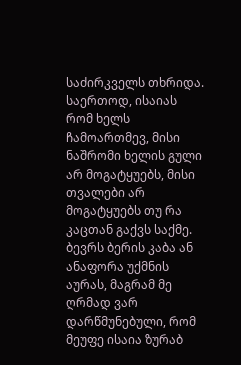საძირკველს თხრიდა.
საერთოდ, ისაიას რომ ხელს ჩამოართმევ, მისი ნაშრომი ხელის გული არ მოგატყუებს, მისი თვალები არ მოგატყუებს თუ რა კაცთან გაქვს საქმე. ბევრს ბერის კაბა ან ანაფორა უქმნის აურას, მაგრამ მე ღრმად ვარ დარწმუნებული, რომ მეუფე ისაია ზურაბ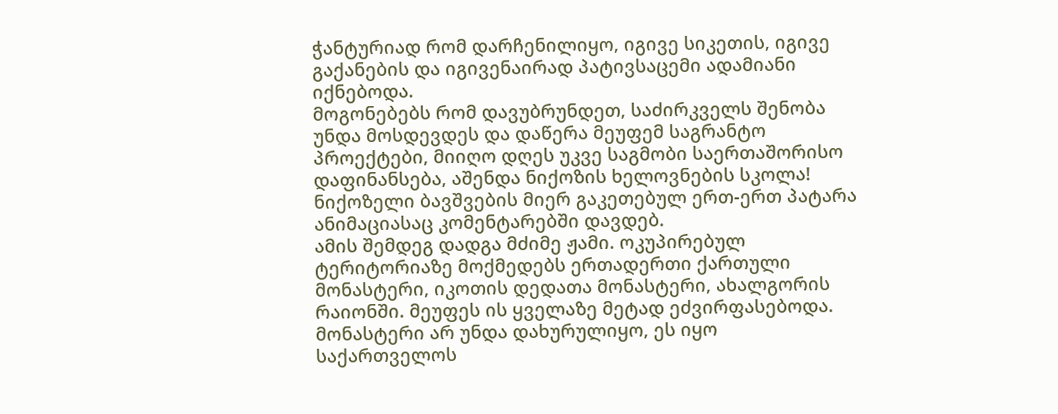ჭანტურიად რომ დარჩენილიყო, იგივე სიკეთის, იგივე გაქანების და იგივენაირად პატივსაცემი ადამიანი იქნებოდა.
მოგონებებს რომ დავუბრუნდეთ, საძირკველს შენობა უნდა მოსდევდეს და დაწერა მეუფემ საგრანტო პროექტები, მიიღო დღეს უკვე საგმობი საერთაშორისო დაფინანსება, აშენდა ნიქოზის ხელოვნების სკოლა! ნიქოზელი ბავშვების მიერ გაკეთებულ ერთ-ერთ პატარა ანიმაციასაც კომენტარებში დავდებ.
ამის შემდეგ დადგა მძიმე ჟამი. ოკუპირებულ ტერიტორიაზე მოქმედებს ერთადერთი ქართული მონასტერი, იკოთის დედათა მონასტერი, ახალგორის რაიონში. მეუფეს ის ყველაზე მეტად ეძვირფასებოდა. მონასტერი არ უნდა დახურულიყო, ეს იყო საქართველოს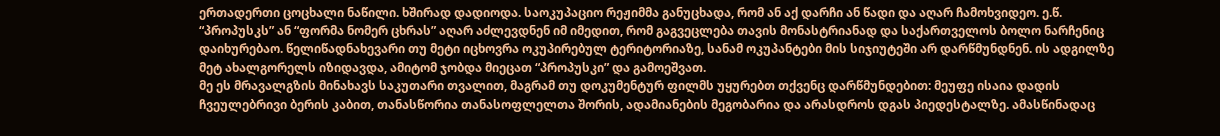ერთადერთი ცოცხალი ნაწილი. ხშირად დადიოდა. საოკუპაციო რეჟიმმა განუცხადა, რომ ან აქ დარჩი ან წადი და აღარ ჩამოხვიდეო. ე.წ. “პროპუსკს” ან “ფორმა ნომერ ცხრას” აღარ აძლევდნენ იმ იმედით, რომ გაგვეცლება თავის მონასტრიანად და საქართველოს ბოლო ნარჩენიც დაიხურებაო. წელიწადნახევარი თუ მეტი იცხოვრა ოკუპირებულ ტერიტორიაზე, სანამ ოკუპანტები მის სიჯიუტეში არ დარწმუნდნენ. ის ადგილზე მეტ ახალგორელს იზიდავდა, ამიტომ ჯობდა მიეცათ “პროპუსკი” და გამოეშვათ.
მე ეს მრავალგზის მინახავს საკუთარი თვალით, მაგრამ თუ დოკუმენტურ ფილმს უყურებთ თქვენც დარწმუნდებით: მეუფე ისაია დადის ჩვეულებრივი ბერის კაბით, თანასწორია თანასოფლელთა შორის, ადამიანების მეგობარია და არასდროს დგას პიედესტალზე. ამასწინადაც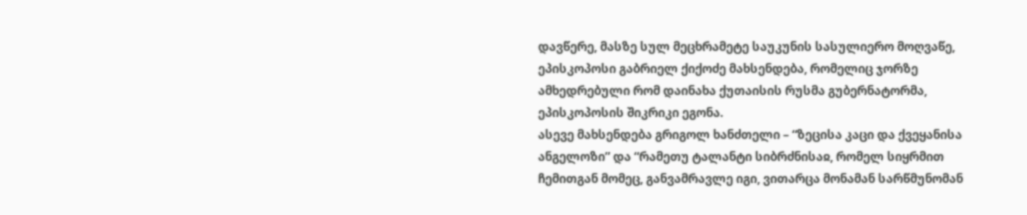დავწერე, მასზე სულ მეცხრამეტე საუკუნის სასულიერო მოღვაწე, ეპისკოპოსი გაბრიელ ქიქოძე მახსენდება, რომელიც ჯორზე ამხედრებული რომ დაინახა ქუთაისის რუსმა გუბერნატორმა, ეპისკოპოსის შიკრიკი ეგონა.
ასევე მახსენდება გრიგოლ ხანძთელი – “ზეცისა კაცი და ქვეყანისა ანგელოზი” და “რამეთუ ტალანტი სიბრძნისაჲ, რომელ სიყრმით ჩემითგან მომეც, განვამრავლე იგი, ვითარცა მონამან სარწმუნომან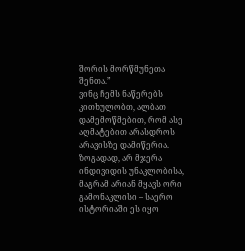შორის მორწმუნეთა შენთა.”
ვინც ჩემს ნაწერებს კითხულობთ, ალბათ დამემოწმებით, რომ ასე აღმატებით არასდროს არავისზე დამიწერია. ზოგადად, არ მჯერა ინდივიდის უნაკლობისა, მაგრამ არიან მყავს ორი გამონაკლისი – საერო ისტორიაში ეს იყო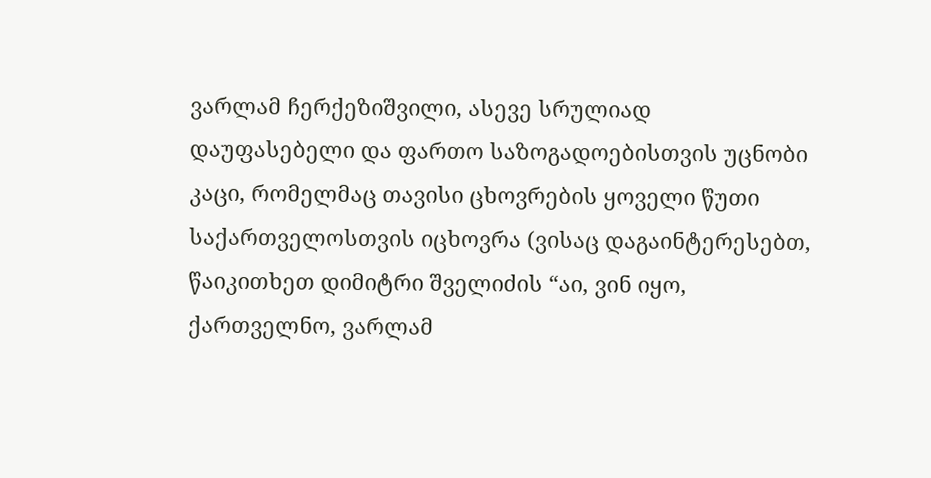ვარლამ ჩერქეზიშვილი, ასევე სრულიად დაუფასებელი და ფართო საზოგადოებისთვის უცნობი კაცი, რომელმაც თავისი ცხოვრების ყოველი წუთი საქართველოსთვის იცხოვრა (ვისაც დაგაინტერესებთ, წაიკითხეთ დიმიტრი შველიძის “აი, ვინ იყო, ქართველნო, ვარლამ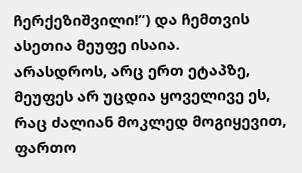ჩერქეზიშვილი!”) და ჩემთვის ასეთია მეუფე ისაია.
არასდროს, არც ერთ ეტაპზე, მეუფეს არ უცდია ყოველივე ეს, რაც ძალიან მოკლედ მოგიყევით, ფართო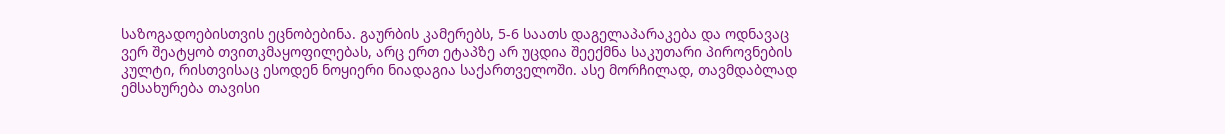საზოგადოებისთვის ეცნობებინა. გაურბის კამერებს, 5-6 საათს დაგელაპარაკება და ოდნავაც ვერ შეატყობ თვითკმაყოფილებას, არც ერთ ეტაპზე არ უცდია შეექმნა საკუთარი პიროვნების კულტი, რისთვისაც ესოდენ ნოყიერი ნიადაგია საქართველოში. ასე მორჩილად, თავმდაბლად ემსახურება თავისი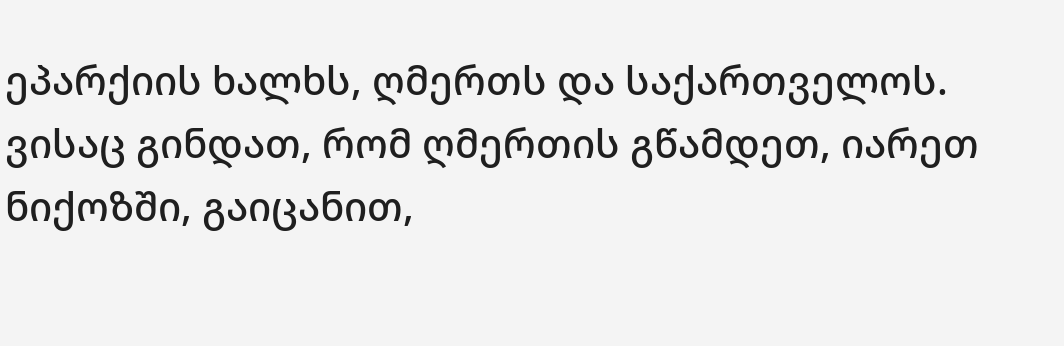ეპარქიის ხალხს, ღმერთს და საქართველოს.
ვისაც გინდათ, რომ ღმერთის გწამდეთ, იარეთ ნიქოზში, გაიცანით,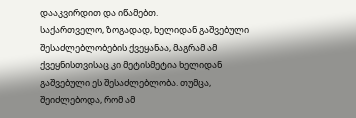დააკვირდით და იწამებთ.
საქართველო, ზოგადად, ხელიდან გაშვებული შესაძლებლობების ქვეყანაა, მაგრამ ამ ქვეყნისთვისაც კი მეტისმეტია ხელიდან გაშვებული ეს შესაძლებლობა. თუმცა, შეიძლებოდა, რომ ამ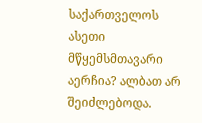საქართველოს ასეთი მწყემსმთავარი აერჩია? ალბათ არ შეიძლებოდა.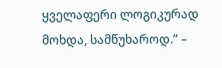ყველაფერი ლოგიკურად მოხდა, სამწუხაროდ.” –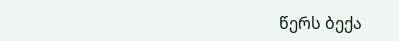წერს ბექა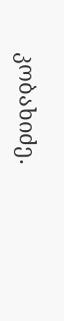კობახიძე.